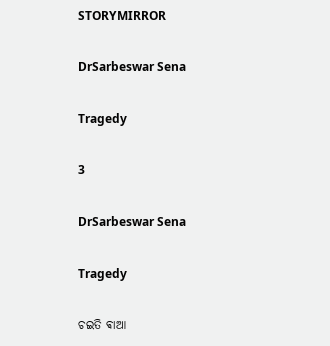STORYMIRROR

DrSarbeswar Sena

Tragedy

3

DrSarbeswar Sena

Tragedy

ଚଇତି ଵାଆ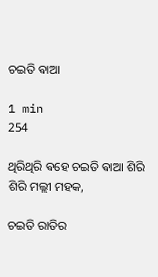ଚଇତି ଵାଆ

1 min
254

ଥିରିଥିରି ଵହେ ଚଇତି ଵାଆ ଶିରି ଶିରି ମଲ୍ଲୀ ମହକ,

ଚଇତି ରାତିର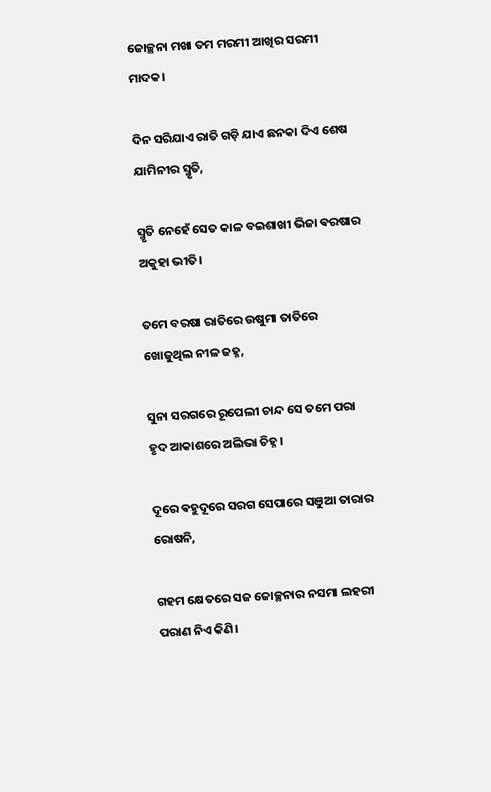ଜୋଚ୍ଛନା ମଖା ତମ ମରମୀ ଆଖିର ସରମୀ ମାଦକ।

ଦିନ ସରିଯାଏ ରାତି ଗଡ଼ି ଯାଏ ଛନକା ଦିଏ ଶେଷ ଯାମିନୀର ସ୍ମୃତି,

ସ୍ମୃତି ନେହେଁ ସେତ କାଳ ବଇଶାଖୀ ଭିଜା ଵରଷାର ଅକୁହା ଭୀତି।

ତମେ ବରଷା ରାତିରେ ଉଷୁମା ତାତିରେ ଖୋଜୁଥିଲ ନୀଳ ଜହ୍ନ,

ସୁନା ସରଗରେ ରୂପେଲୀ ଚାନ୍ଦ ସେ ତମେ ପରା ହୃଦ ଆକାଶରେ ଅଲିଭା ଚିହ୍ନ।

ଦୂରେ ଵହୁଦୂରେ ସରଗ ସେପାରେ ସଞୁଆ ତାରାର ରୋଷନି,

ଗହମ କ୍ଷେତରେ ସଜ ଜୋଚ୍ଛନାର ନସମା ଲହରୀ ପରାଣ ନିଏ କିଣି।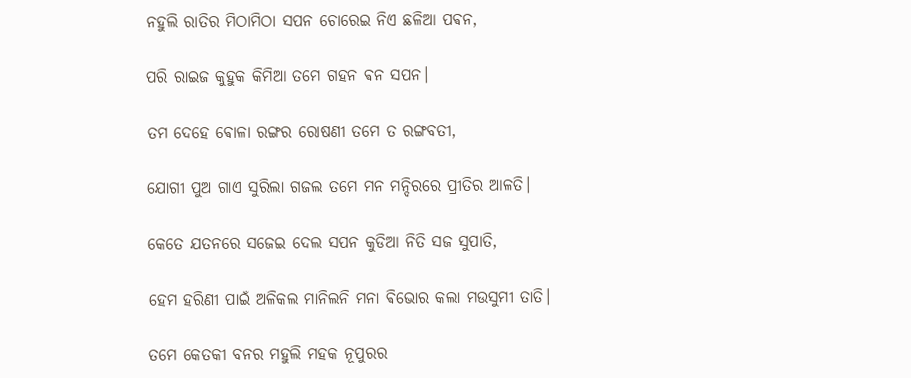ନହୁଲି ରାତିର ମିଠାମିଠା ସପନ ଚୋରେଇ ନିଏ ଛଳିଆ ପଵନ,

ପରି ରାଇଜ କୁହୁକ କିମିଆ ତମେ ଗହନ ଵନ ସପନ।

ତମ ଦେହେ ଵୋଳା ରଙ୍ଗର ରୋଷଣୀ ତମେ ତ ରଙ୍ଗବତୀ,

ଯୋଗୀ ପୁଅ ଗାଏ ସୁରିଲା ଗଜଲ ତମେ ମନ ମନ୍ଦିରରେ ପ୍ରୀତିର ଆଳତି।

କେତେ ଯତନରେ ସଜେଇ ଦେଲ ସପନ କୁଡିଆ ନିତି ସଜ ସୁପାତି,

ହେମ ହରିଣୀ ପାଇଁ ଅଳିକଲ ମାନିଲନି ମନା ଵିଭୋର କଲା ମଉସୁମୀ ତାତି।

ତମେ କେତକୀ ବନର ମହୁଲି ମହକ ନୂପୁରର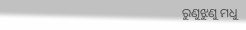ରୁଣୁଝୁଣୁ ମଧୁ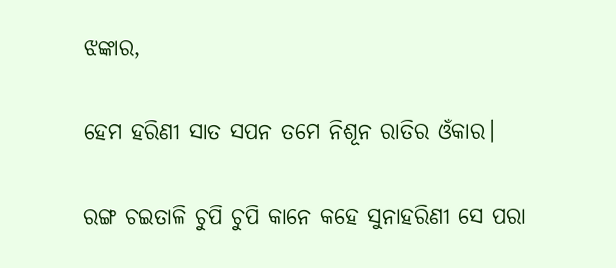ଝଙ୍କାର,

ହେମ ହରିଣୀ ସାତ ସପନ ତମେ ନିଶୂନ ରାତିର ଓଁକାର।

ରଙ୍ଗ ଚଇତାଳି ଚୁପି ଚୁପି କାନେ କହେ ସୁନାହରିଣୀ ସେ ପରା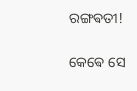ରଙ୍ଗଵତୀ!

କେଵେ ସେ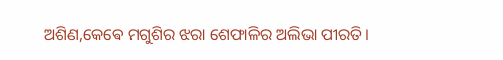ଅଶିଣ,କେଵେ ମଗୁଶିର ଝରା ଶେଫାଳିର ଅଲିଭା ପୀରତି।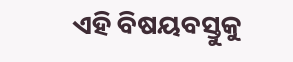ଏହି ବିଷୟବସ୍ତୁକୁ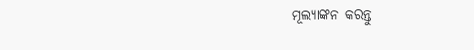ମୂଲ୍ୟାଙ୍କନ କରନ୍ତୁ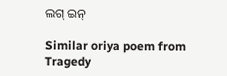ଲଗ୍ ଇନ୍

Similar oriya poem from Tragedy